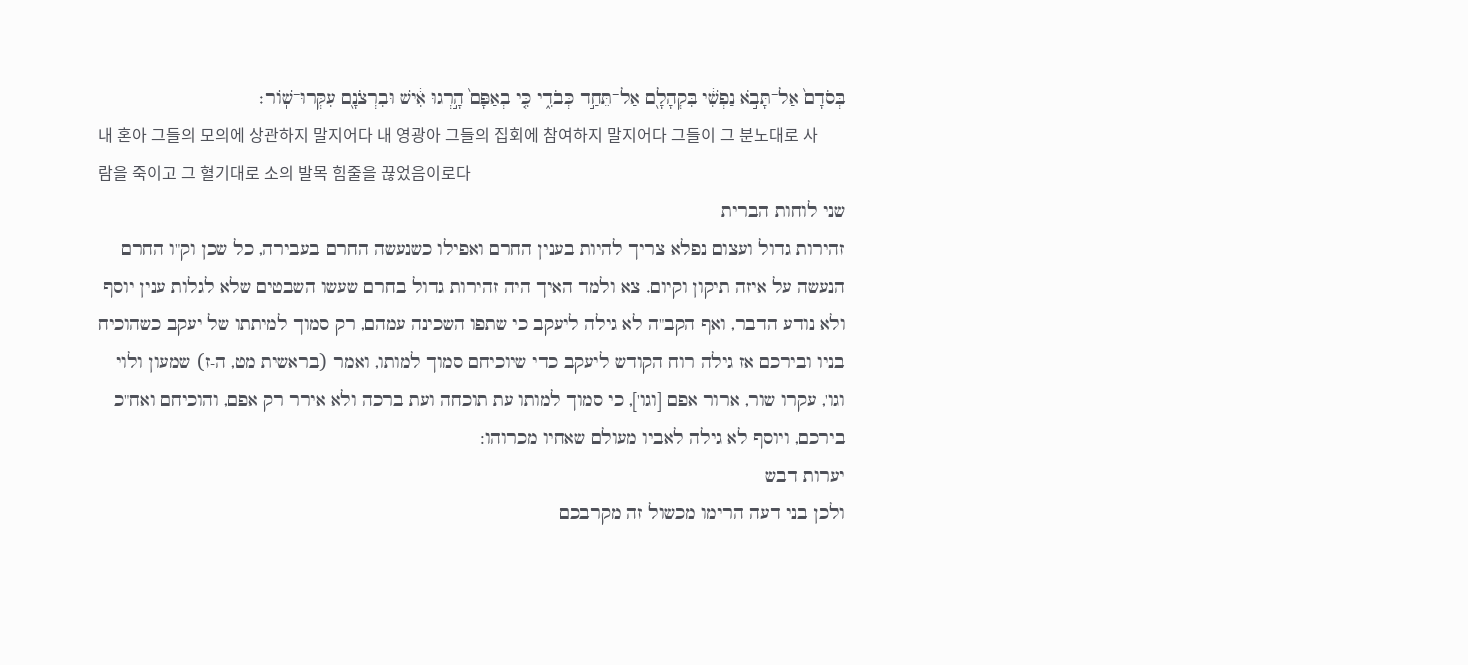בְּסֹדָם֙ אַל־תָּבֹ֣א נַפְשִׁ֔י בִּקְהָלָ֖ם אַל־תֵּחַ֣ד כְּבֹדִ֑י כִּ֤י בְאַפָּם֙ הָ֣רְגוּ אִ֔ישׁ וּבִרְצֹנָ֖ם עִקְּרוּ־שֽׁוֹר׃
내 혼아 그들의 모의에 상관하지 말지어다 내 영광아 그들의 집회에 참여하지 말지어다 그들이 그 분노대로 사람을 죽이고 그 혈기대로 소의 발목 힘줄을 끊었음이로다
שני לוחות הברית
זהירות גדול ועצום נפלא צריך להיות בענין החרם ואפילו כשנעשה החרם בעבירה, כל שכן וק"ו החרם הנעשה על איזה תיקון וקיום. צא ולמד האיך היה זהירות גדול בחרם שעשו השבטים שלא לגלות ענין יוסף ולא נודע הדבר, ואף הקב"ה לא גילה ליעקב כי שתפו השכינה עמהם, רק סמוך למיתתו של יעקב כשהוכיח בניו ובירכם אז גילה רוח הקודש ליעקב כדי שיוכיחם סמוך למותו, ואמר (בראשית מט, ה-ז) שמעון ולוי וגו', עקרו שור, ארור אפם [וגו'], כי סמוך למותו עת תוכחה ועת ברכה ולא אירר רק אפם, והוכיחם ואח"כ בירכם, ויוסף לא גילה לאביו מעולם שאחיו מכרוהו:
יערות דבש
ולכן בני דעה הרימו מכשול זה מקרבכם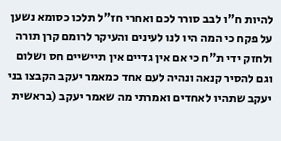להיות ח"ו לבב סורר לכם ואחרי חז"ל תלכו כסומא נשען על פקח כי המה היו לנו לעינים והעיקר לרומם קרן תורה ולחזק ידי ת"ח כי אם אין גדיים אין תיישיים חס ושלום וגם להסיר קנאה ונהיה לעם אחד כמאמר יעקב הקבצו בני יעקב שתהיו לאחדים ואמרתי מה שאמר יעקב (בראשית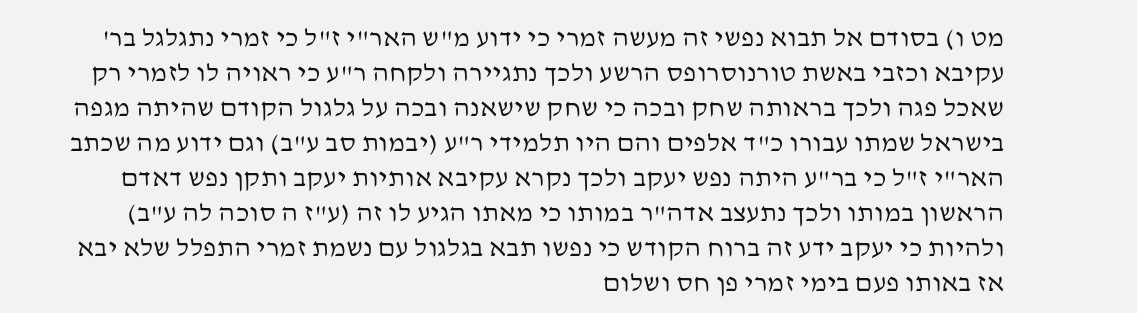מט ו) בסודם אל תבוא נפשי זה מעשה זמרי כי ידוע מ"ש האר"י ז"ל כי זמרי נתגלגל בר' עקיבא וכזבי באשת טורנוסרופס הרשע ולכך נתגיירה ולקחה ר"ע כי ראויה לו לזמרי רק שאכל פגה ולכך בראותה שחק ובכה כי שחק שישאנה ובכה על גלגול הקודם שהיתה מגפה בישראל שמתו עבורו כ"ד אלפים והם היו תלמידי ר"ע (יבמות סב ע"ב) וגם ידוע מה שכתב האר"י ז"ל כי בר"ע היתה נפש יעקב ולכך נקרא עקיבא אותיות יעקב ותקן נפש דאדם הראשון במותו ולכך נתעצב אדה"ר במותו כי מאתו הגיע לו זה (ע"ז ה סוכה לה ע"ב) ולהיות כי יעקב ידע זה ברוח הקודש כי נפשו תבא בגלגול עם נשמת זמרי התפלל שלא יבא אז באותו פעם בימי זמרי פן חס ושלום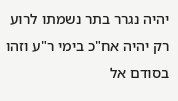יהיה נגרר בתר נשמתו לרוע רק יהיה אח"כ בימי ר"ע וזהו בסודם אל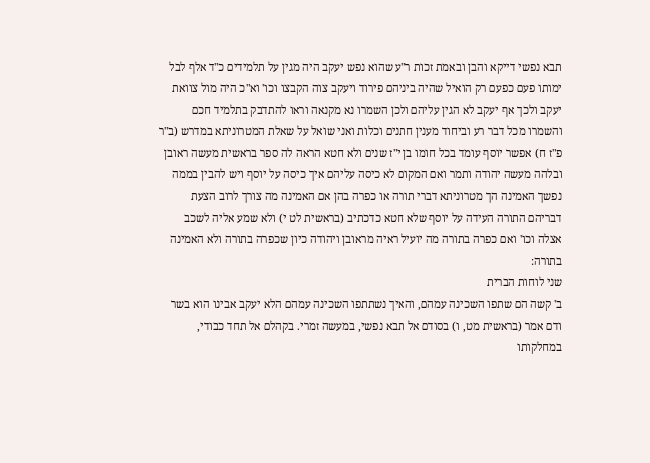תבא נפשי דייקא והבן ובאמת זכות ר"ע שהוא נפש יעקב היה מגין על תלמידים כ"ד אלף לבל ימותו פעם כפעם רק הואיל שהיה ביניהם פירוד ויעקב צוה הקבצו וכו' וא"כ היה מול צוואת יעקב ולכך אף יעקב לא הגין עליהם ולכן השמרו נא מקנאה וראו להתדבק בתלמיד חכם והשמרו מכל דבר רע וביחוד מענין חתנים וכלות ואני שואל על שאלת המטרוניתא במדרש (ב"ר פ"ז ח) אפשר יוסף עומד בכל חומו בן י"ז שנים ולא חטא הראה לה ספר בראשית מעשה ראובן ובלהה מעשה יהודה ותמר ואם המקום לא כיסה עליהם איך כיסה על יוסף ויש להבין בממה נפשך האמינה הך מטרוניתא דברי תורה או כפרה בהן אם האמינה מה צורך לרוב הצעת דבריהם התורה העידה על יוסף שלא חטא כדכתיב (בראשית לט י) ולא שמע אליה לשכב אצלה וכו' ואם כפרה בתורה מה יועיל ראיה מראובן ויהודה כיון שכפרה בתורה ולא האמינה בתורה:
שני לוחות הברית
ב' קשה הם שתפו השכינה עמהם, והאיך נשתתפו השכינה עמהם הלא יעקב אבינו הוא בשר ודם אמר (בראשית מט, ו) בסודם אל תבא נפשי, במעשה זמרי. בקהלם אל תחד כבודי, במחלקותו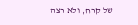של קרח, ולא רצה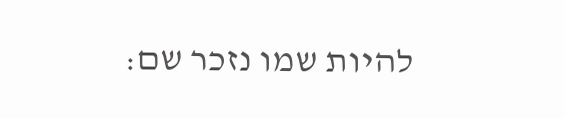להיות שמו נזכר שם: